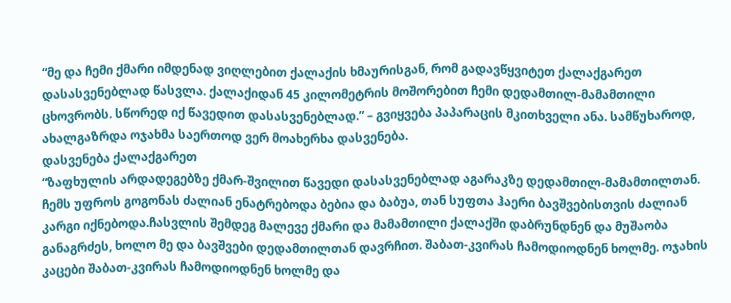“მე და ჩემი ქმარი იმდენად ვიღლებით ქალაქის ხმაურისგან, რომ გადავწყვიტეთ ქალაქგარეთ დასასვენებლად წასვლა. ქალაქიდან 45 კილომეტრის მოშორებით ჩემი დედამთილ-მამამთილი ცხოვრობს. სწორედ იქ წავედით დასასვენებლად.” – გვიყვება პაპარაცის მკითხველი ანა. სამწუხაროდ, ახალგაზრდა ოჯახმა საერთოდ ვერ მოახერხა დასვენება.
დასვენება ქალაქგარეთ
“ზაფხულის არდადეგებზე ქმარ-შვილით წავედი დასასვენებლად აგარაკზე დედამთილ-მამამთილთან. ჩემს უფროს გოგონას ძალიან ენატრებოდა ბებია და ბაბუა, თან სუფთა ჰაერი ბავშვებისთვის ძალიან კარგი იქნებოდა.ჩასვლის შემდეგ მალევე ქმარი და მამამთილი ქალაქში დაბრუნდნენ და მუშაობა განაგრძეს, ხოლო მე და ბავშვები დედამთილთან დავრჩით. შაბათ-კვირას ჩამოდიოდნენ ხოლმე. ოჯახის კაცები შაბათ-კვირას ჩამოდიოდნენ ხოლმე და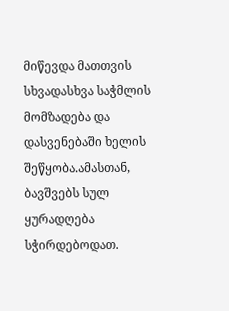მიწევდა მათთვის სხვადასხვა საჭმლის მომზადება და დასვენებაში ხელის შეწყობა.ამასთან, ბავშვებს სულ ყურადღება სჭირდებოდათ.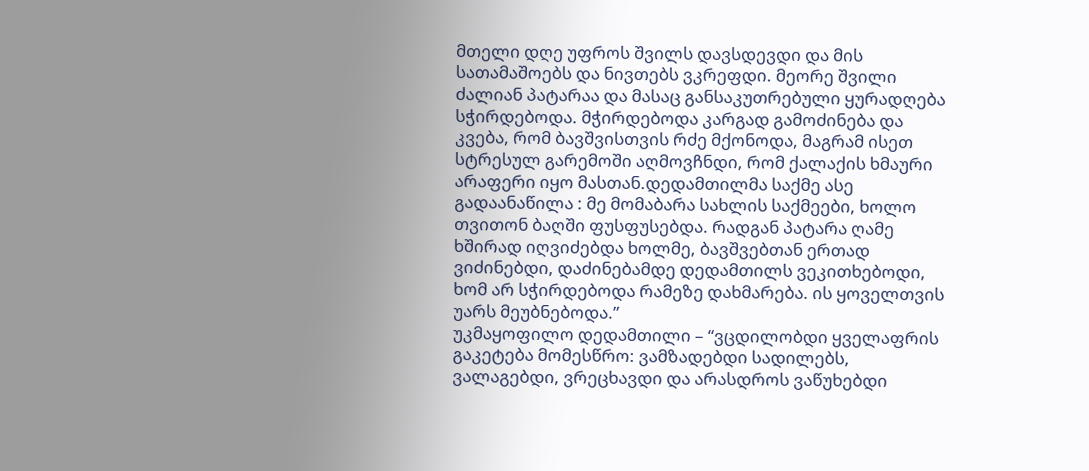მთელი დღე უფროს შვილს დავსდევდი და მის სათამაშოებს და ნივთებს ვკრეფდი. მეორე შვილი ძალიან პატარაა და მასაც განსაკუთრებული ყურადღება სჭირდებოდა. მჭირდებოდა კარგად გამოძინება და კვება, რომ ბავშვისთვის რძე მქონოდა, მაგრამ ისეთ სტრესულ გარემოში აღმოვჩნდი, რომ ქალაქის ხმაური არაფერი იყო მასთან.დედამთილმა საქმე ასე გადაანაწილა : მე მომაბარა სახლის საქმეები, ხოლო თვითონ ბაღში ფუსფუსებდა. რადგან პატარა ღამე ხშირად იღვიძებდა ხოლმე, ბავშვებთან ერთად ვიძინებდი, დაძინებამდე დედამთილს ვეკითხებოდი, ხომ არ სჭირდებოდა რამეზე დახმარება. ის ყოველთვის უარს მეუბნებოდა.”
უკმაყოფილო დედამთილი – “ვცდილობდი ყველაფრის გაკეტება მომესწრო: ვამზადებდი სადილებს, ვალაგებდი, ვრეცხავდი და არასდროს ვაწუხებდი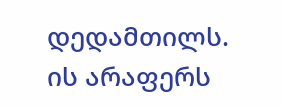დედამთილს. ის არაფერს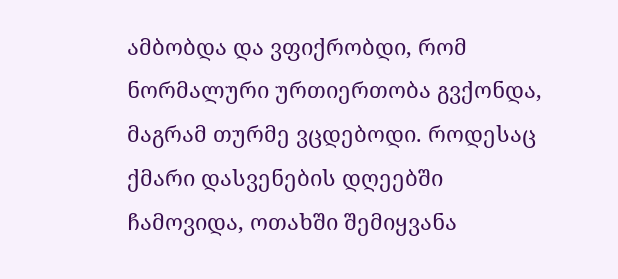ამბობდა და ვფიქრობდი, რომ ნორმალური ურთიერთობა გვქონდა, მაგრამ თურმე ვცდებოდი. როდესაც ქმარი დასვენების დღეებში ჩამოვიდა, ოთახში შემიყვანა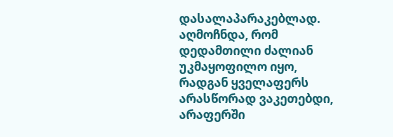დასალაპარაკებლად. აღმოჩნდა, რომ დედამთილი ძალიან უკმაყოფილო იყო, რადგან ყველაფერს არასწორად ვაკეთებდი, არაფერში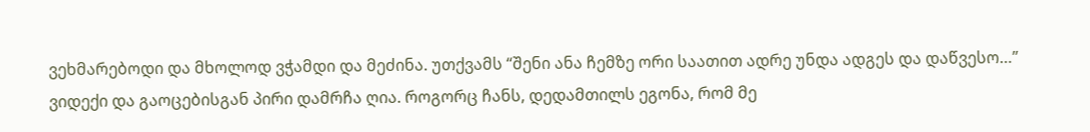ვეხმარებოდი და მხოლოდ ვჭამდი და მეძინა. უთქვამს “შენი ანა ჩემზე ორი საათით ადრე უნდა ადგეს და დაწვესო…”
ვიდექი და გაოცებისგან პირი დამრჩა ღია. როგორც ჩანს, დედამთილს ეგონა, რომ მე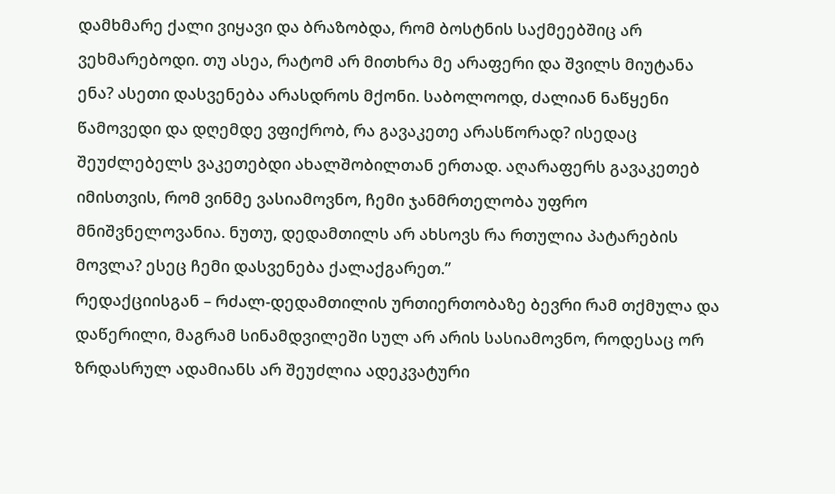დამხმარე ქალი ვიყავი და ბრაზობდა, რომ ბოსტნის საქმეებშიც არ ვეხმარებოდი. თუ ასეა, რატომ არ მითხრა მე არაფერი და შვილს მიუტანა ენა? ასეთი დასვენება არასდროს მქონი. საბოლოოდ, ძალიან ნაწყენი წამოვედი და დღემდე ვფიქრობ, რა გავაკეთე არასწორად? ისედაც შეუძლებელს ვაკეთებდი ახალშობილთან ერთად. აღარაფერს გავაკეთებ იმისთვის, რომ ვინმე ვასიამოვნო, ჩემი ჯანმრთელობა უფრო მნიშვნელოვანია. ნუთუ, დედამთილს არ ახსოვს რა რთულია პატარების მოვლა? ესეც ჩემი დასვენება ქალაქგარეთ.”
რედაქციისგან – რძალ-დედამთილის ურთიერთობაზე ბევრი რამ თქმულა და დაწერილი, მაგრამ სინამდვილეში სულ არ არის სასიამოვნო, როდესაც ორ ზრდასრულ ადამიანს არ შეუძლია ადეკვატური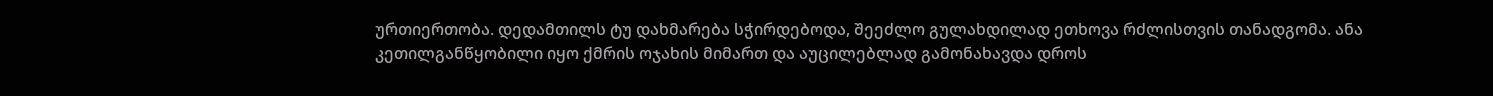ურთიერთობა. დედამთილს ტუ დახმარება სჭირდებოდა, შეეძლო გულახდილად ეთხოვა რძლისთვის თანადგომა. ანა კეთილგანწყობილი იყო ქმრის ოჯახის მიმართ და აუცილებლად გამონახავდა დროს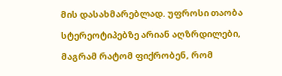მის დასახმარებლად. უფროსი თაობა სტერეოტიპებზე არიან აღზრდილები, მაგრამ რატომ ფიქრობენ, რომ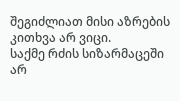შეგიძლიათ მისი აზრების კითხვა არ ვიცი.
საქმე რძის სიზარმაცეში არ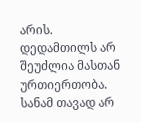არის. დედამთილს არ შეუძლია მასთან ურთიერთობა. სანამ თავად არ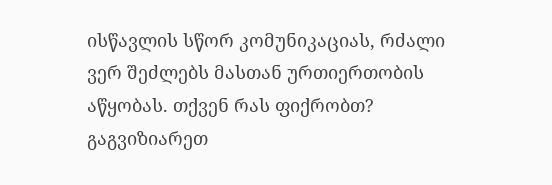ისწავლის სწორ კომუნიკაციას, რძალი ვერ შეძლებს მასთან ურთიერთობის აწყობას. თქვენ რას ფიქრობთ? გაგვიზიარეთ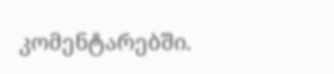კომენტარებში.